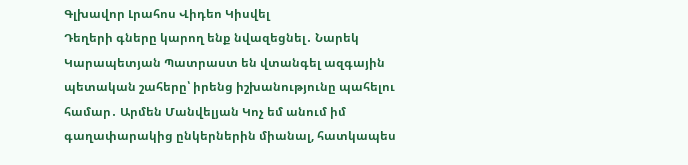Գլխավոր Լրահոս Վիդեո Կիսվել
Դեղերի գները կարող ենք նվազեցնել․ Նարեկ Կարապետյան Պատրաստ են վտանգել ազգային պետական շահերը՝ իրենց իշխանությունը պահելու համար․ Արմեն Մանվելյան Կոչ եմ անում իմ գաղափարակից ընկերներին միանալ, հատկապես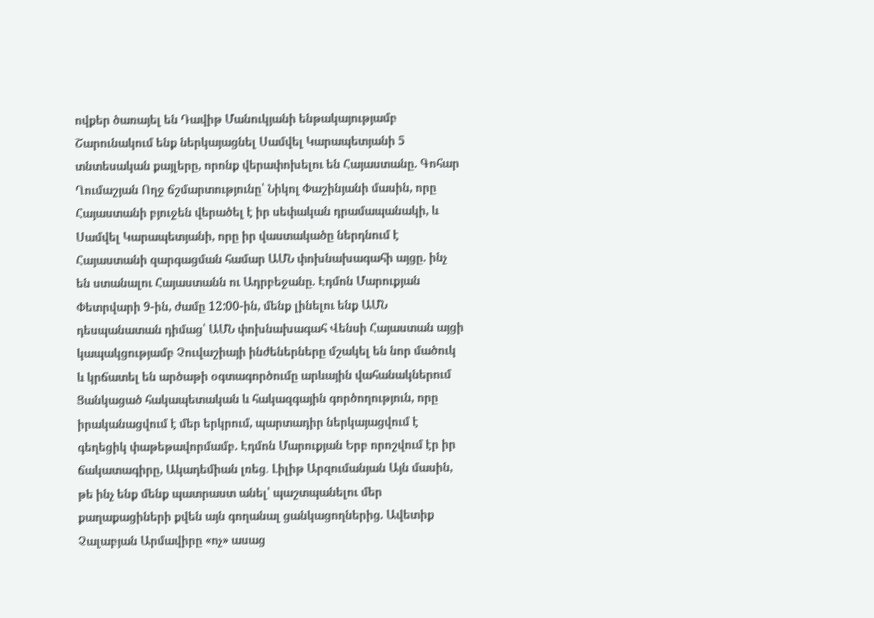ովքեր ծառայել են Դավիթ Մանուկյանի ենթակայությամբ Շարունակում ենք ներկայացնել Սամվել Կարապետյանի 5 տնտեսական քայլերը, որոնք վերափոխելու են Հայաստանը. Գոհար Ղումաշյան Ողջ ճշմարտությունը՝ Նիկոլ Փաշինյանի մասին, որը Հայաստանի բյուջեն վերածել է իր սեփական դրամապանակի, և Սամվել Կարապետյանի, որը իր վաստակածը ներդնում է Հայաստանի զարգացման համար ԱՄՆ փոխնախագահի այցը. ինչ են ստանալու Հայաստանն ու Ադրբեջանը. Էդմոն Մարուքյան Փետրվարի 9-ին, ժամը 12:00-ին, մենք լինելու ենք ԱՄՆ դեսպանատան դիմաց՝ ԱՄՆ փոխնախագահ Վենսի Հայաստան այցի կապակցությամբ Չուվաշիայի ինժեներները մշակել են նոր մածուկ և կրճատել են արծաթի օգտագործումը արևային վահանակներում Ցանկացած հակապետական և հակազգային գործողություն, որը իրականացվում է մեր երկրում, պարտադիր ներկայացվում է գեղեցիկ փաթեթավորմամբ. Էդմոն Մարուքյան Երբ որոշվում էր իր ճակատագիրը, Ակադեմիան լռեց․ Լիլիթ Արզումանյան Այն մասին, թե ինչ ենք մենք պատրաստ անել՝ պաշտպանելու մեր քաղաքացիների քվեն այն գողանալ ցանկացողներից. Ավետիք Չալաբյան Արմավիրը «ոչ» ասաց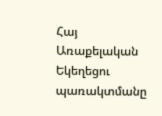Հայ Առաքելական Եկեղեցու պառակտմանը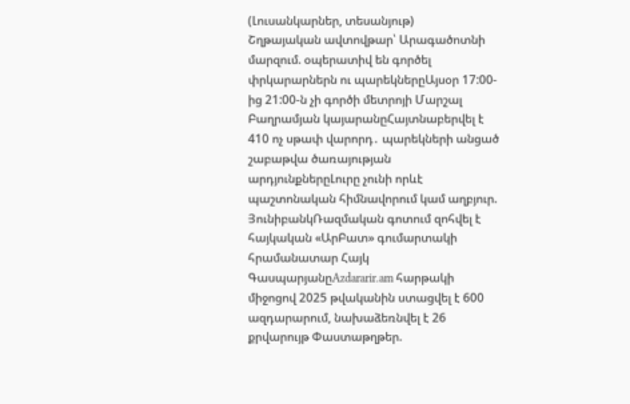(Լուսանկարներ, տեսանյութ)
Շղթայական ավտովթար՝ Արագածոտնի մարզում. օպերատիվ են գործել փրկարարներն ու պարեկներըԱյսօր 17:00-ից 21:00-ն չի գործի մետրոյի Մարշալ Բաղրամյան կայարանըՀայտնաբերվել է 410 ոչ սթափ վարորդ․ պարեկների անցած շաբաթվա ծառայության արդյունքներըԼուրը չունի որևէ պաշտոնական հիմնավորում կամ աղբյուր. ՅունիբանկՌազմական գոտում զոհվել է հայկական «ԱրԲատ» գումարտակի հրամանատար Հայկ ԳասպարյանըAzdararir.am հարթակի միջոցով 2025 թվականին ստացվել է 600 ազդարարում, նախաձեռնվել է 26 քրվարույթ Փաստաթղթեր.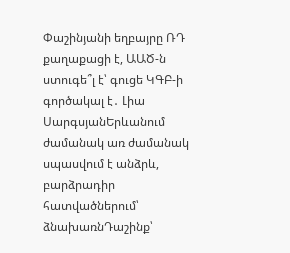Փաշինյանի եղբայրը ՌԴ քաղաքացի է, ԱԱԾ-ն ստուգե՞լ է՝ գուցե ԿԳԲ-ի գործակալ է․ Լիա ՍարգսյանԵրևանում ժամանակ առ ժամանակ սպասվում է անձրև, բարձրադիր հատվածներում՝ ձնախառնԴաշինք՝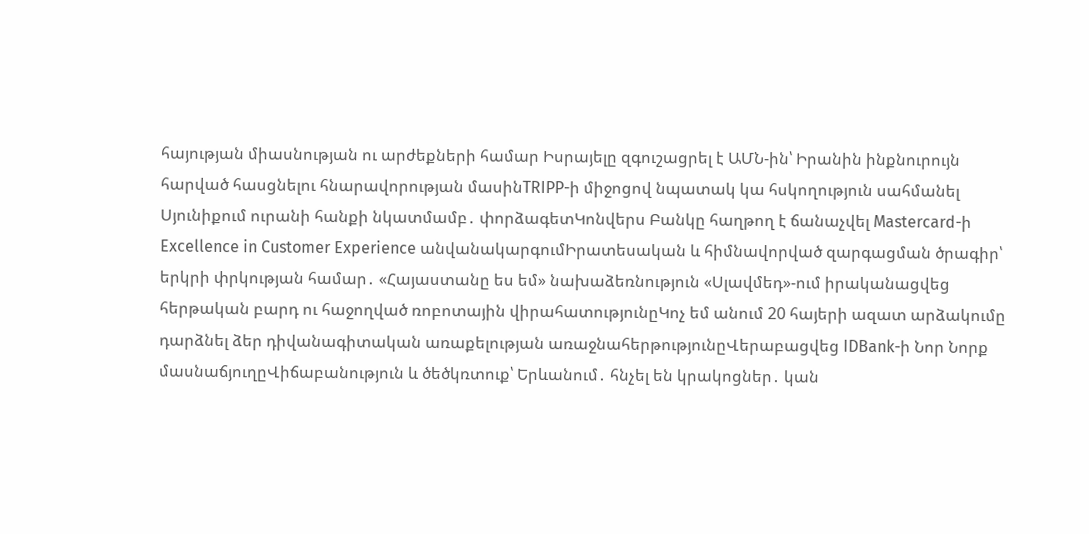հայության միասնության ու արժեքների համար Իսրայելը զգուշացրել է ԱՄՆ-ին՝ Իրանին ինքնուրույն հարված հասցնելու հնարավորության մասինTRIPP-ի միջոցով նպատակ կա հսկողություն սահմանել Սյունիքում ուրանի հանքի նկատմամբ․ փորձագետԿոնվերս Բանկը հաղթող է ճանաչվել Mastercard-ի Excellence in Customer Experience անվանակարգումԻրատեսական և հիմնավորված զարգացման ծրագիր՝ երկրի փրկության համար․ «Հայաստանը ես եմ» նախաձեռնություն «Սլավմեդ»-ում իրականացվեց հերթական բարդ ու հաջողված ռոբոտային վիրահատությունըԿոչ եմ անում 20 հայերի ազատ արձակումը դարձնել ձեր դիվանագիտական առաքելության առաջնահերթությունըՎերաբացվեց IDBank-ի Նոր Նորք մասնաճյուղըՎիճաբանություն և ծեծկռտուք՝ Երևանում․ հնչել են կրակոցներ․ կան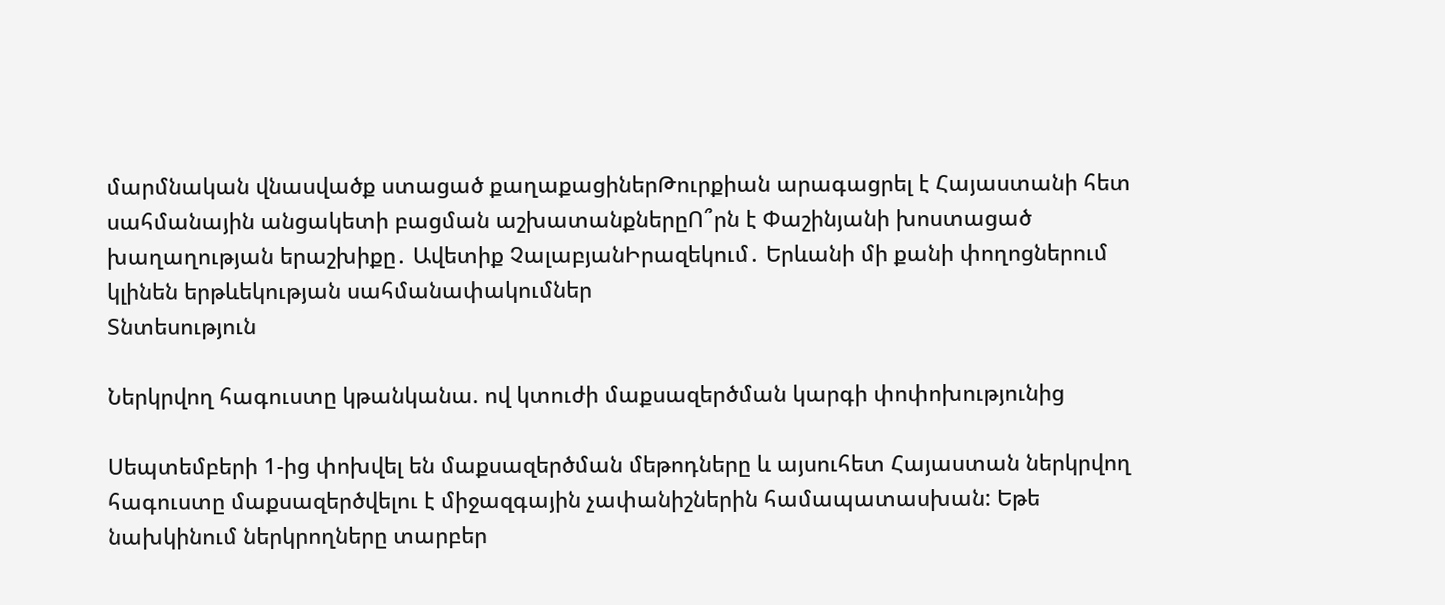մարմնական վնասվածք ստացած քաղաքացիներԹուրքիան արագացրել է Հայաստանի հետ սահմանային անցակետի բացման աշխատանքներըՈ՞րն է Փաշինյանի խոստացած խաղաղության երաշխիքը․ Ավետիք ՉալաբյանԻրազեկում․ Երևանի մի քանի փողոցներում կլինեն երթևեկության սահմանափակումներ
Տնտեսություն

Ներկրվող հագուստը կթանկանա. ով կտուժի մաքսազերծման կարգի փոփոխությունից

Սեպտեմբերի 1-ից փոխվել են մաքսազերծման մեթոդները և այսուհետ Հայաստան ներկրվող հագուստը մաքսազերծվելու է միջազգային չափանիշներին համապատասխան: Եթե նախկինում ներկրողները տարբեր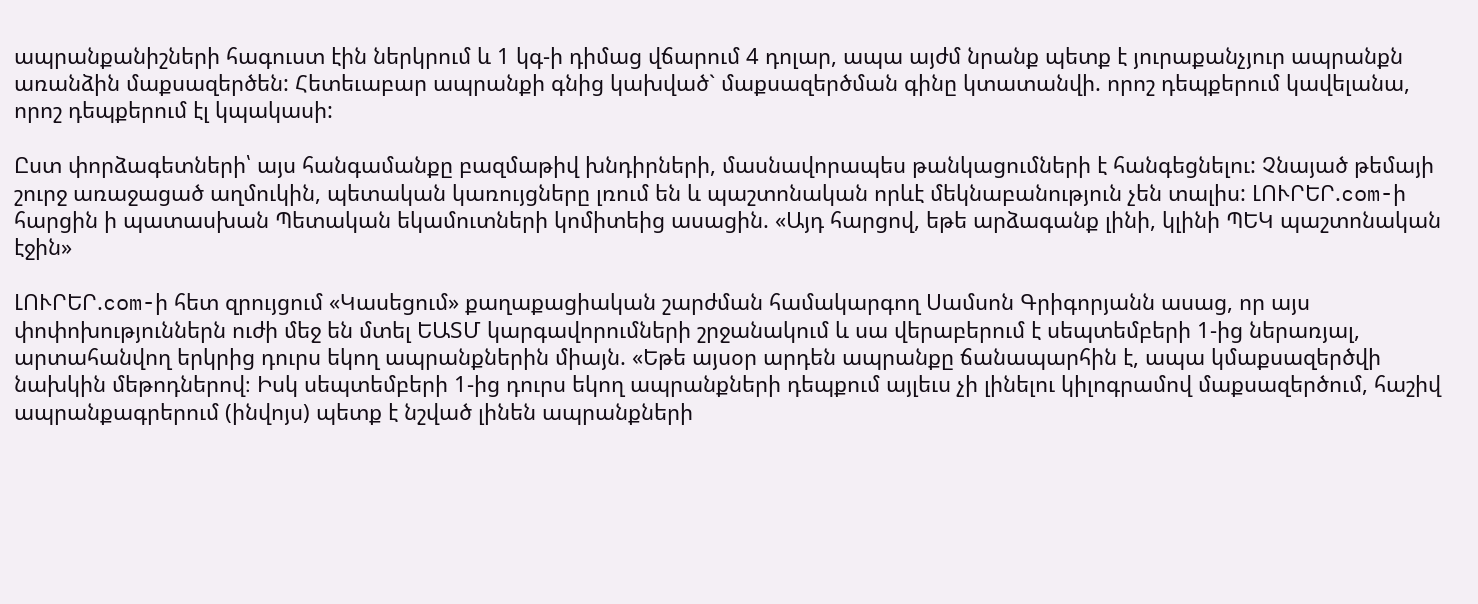ապրանքանիշների հագուստ էին ներկրում և 1 կգ-ի դիմաց վճարում 4 դոլար, ապա այժմ նրանք պետք է յուրաքանչյուր ապրանքն առանձին մաքսազերծեն: Հետեւաբար ապրանքի գնից կախված` մաքսազերծման գինը կտատանվի. որոշ դեպքերում կավելանա, որոշ դեպքերում էլ կպակասի:

Ըստ փորձագետների՝ այս հանգամանքը բազմաթիվ խնդիրների, մասնավորապես թանկացումների է հանգեցնելու: Չնայած թեմայի շուրջ առաջացած աղմուկին, պետական կառույցները լռում են և պաշտոնական որևէ մեկնաբանություն չեն տալիս: ԼՈՒՐԵՐ.com-ի հարցին ի պատասխան Պետական եկամուտների կոմիտեից ասացին. «Այդ հարցով, եթե արձագանք լինի, կլինի ՊԵԿ պաշտոնական էջին»

ԼՈՒՐԵՐ.com-ի հետ զրույցում «Կասեցում» քաղաքացիական շարժման համակարգող Սամսոն Գրիգորյանն ասաց, որ այս փոփոխություններն ուժի մեջ են մտել ԵԱՏՄ կարգավորումների շրջանակում և սա վերաբերում է սեպտեմբերի 1-ից ներառյալ, արտահանվող երկրից դուրս եկող ապրանքներին միայն. «Եթե այսօր արդեն ապրանքը ճանապարհին է, ապա կմաքսազերծվի նախկին մեթոդներով։ Իսկ սեպտեմբերի 1-ից դուրս եկող ապրանքների դեպքում այլեւս չի լինելու կիլոգրամով մաքսազերծում, հաշիվ ապրանքագրերում (ինվոյս) պետք է նշված լինեն ապրանքների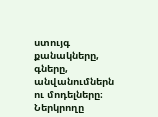ստույգ քանակները, գները, անվանումներն ու մոդելները։ Ներկրողը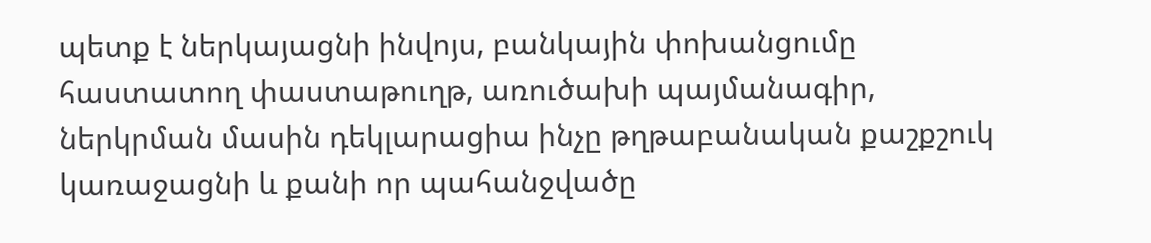պետք է ներկայացնի ինվոյս, բանկային փոխանցումը հաստատող փաստաթուղթ, առուծախի պայմանագիր, ներկրման մասին դեկլարացիա ինչը թղթաբանական քաշքշուկ կառաջացնի և քանի որ պահանջվածը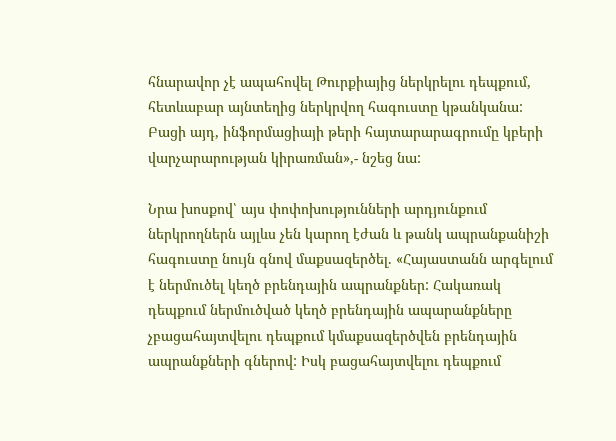հնարավոր չէ ապահովել Թուրքիայից ներկրելու դեպքում, հետևաբար այնտեղից ներկրվող հագուստը կթանկանա: Բացի այդ, ինֆորմացիայի թերի հայտարարագրումը կբերի վարչարարության կիրառման»,- նշեց նա:

Նրա խոսքով՝ այս փոփոխությունների արդյունքում ներկրողներն այլևս չեն կարող էժան և թանկ ապրանքանիշի հագուստը նույն գնով մաքսազերծել. «Հայաստանն արգելում է ներմուծել կեղծ բրենդային ապրանքներ: Հակառակ դեպքում ներմուծված կեղծ բրենդային ապարանքները չբացահայտվելու դեպքում կմաքսազերծվեն բրենդային ապրանքների գներով: Իսկ բացահայտվելու դեպքում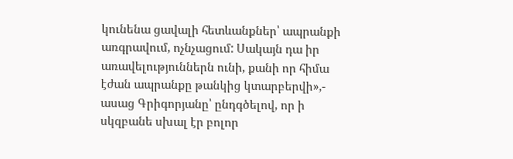կունենա ցավալի հետևանքներ՝ ապրանքի առգրավում, ոչնչացում: Սակայն դա իր առավելություններն ունի, քանի որ հիմա էժան ապրանքը թանկից կտարբերվի»,- ասաց Գրիգորյանը՝ ընդգծելով, որ ի սկզբանե սխալ էր բոլոր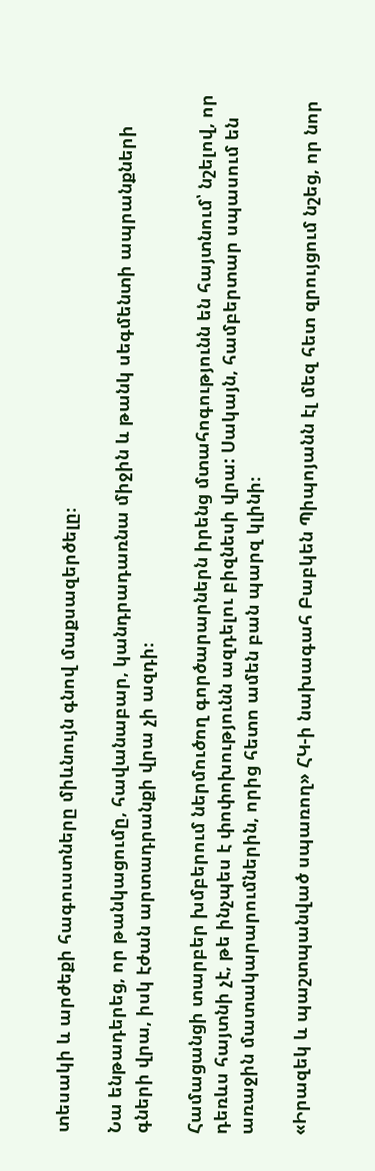տեսակի և արժեքի հագուստները միևնույն գնով մաքսազերծելը։

Նա ենթադերեց, որ թանկացումը, հավանաբար, կանդրադառնա միջին և թանկ սեգմենտի ապրանքների գների վրա, իսկ էժան արտադրանքի վրա չի ազդի։

Համացանցի տարբեր խմբերում ներմուծող գործարարներն իրենց մտահոգությունն են հայտնում՝ նշելով, որ դեռևս հայտնի չէ, թե ինչպես է փոփոխությունն ազդելու բիզնեսի վրա: Սակայն, համբերտար սպասում են առաջին մատակարարումներին, որից հետո ամեն բան պարզ կլինի։

«Իրազեկ և պաշտպանված սպառող» ՀԿ-ի նախագահ Բաբկեն Պիպոյանն էլ մեզ հետ զրույցում նշեց, որ նոր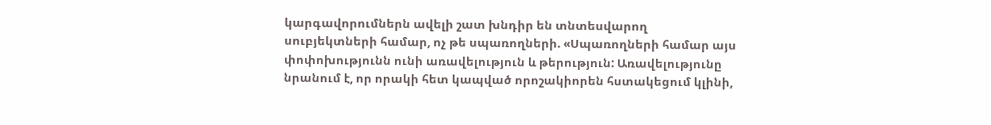կարգավորումներն ավելի շատ խնդիր են տնտեսվարող սուբյեկտների համար, ոչ թե սպառողների. «Սպառողների համար այս փոփոխությունն ունի առավելություն և թերություն: Առավելությունը նրանում է, որ որակի հետ կապված որոշակիորեն հստակեցում կլինի,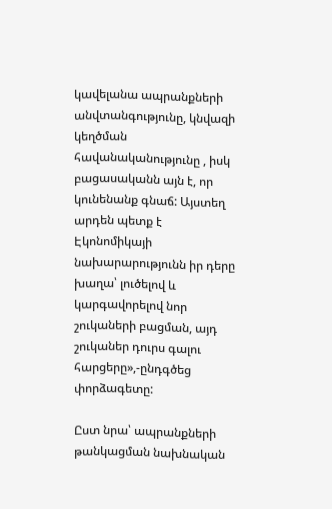կավելանա ապրանքների անվտանգությունը, կնվազի կեղծման հավանականությունը , իսկ բացասականն այն է, որ կունենանք գնաճ: Այստեղ արդեն պետք է Էկոնոմիկայի նախարարությունն իր դերը խաղա՝ լուծելով և կարգավորելով նոր շուկաների բացման, այդ շուկաներ դուրս գալու հարցերը»,-ընդգծեց փորձագետը:

Ըստ նրա՝ ապրանքների թանկացման նախնական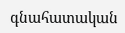գնահատական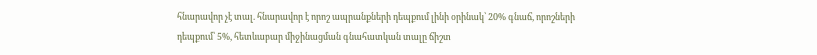հնարավոր չէ տալ. հնարավոր է որոշ ապրանքների դեպքում լինի օրինակ՝ 20% գնաճ, որոշների դեպքում՝ 5%, հետևաբար միջինացման գնահատկան տալը ճիշտ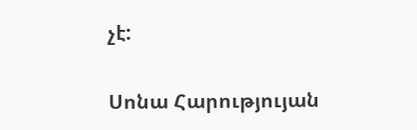չէ:

Սոնա Հարությույան